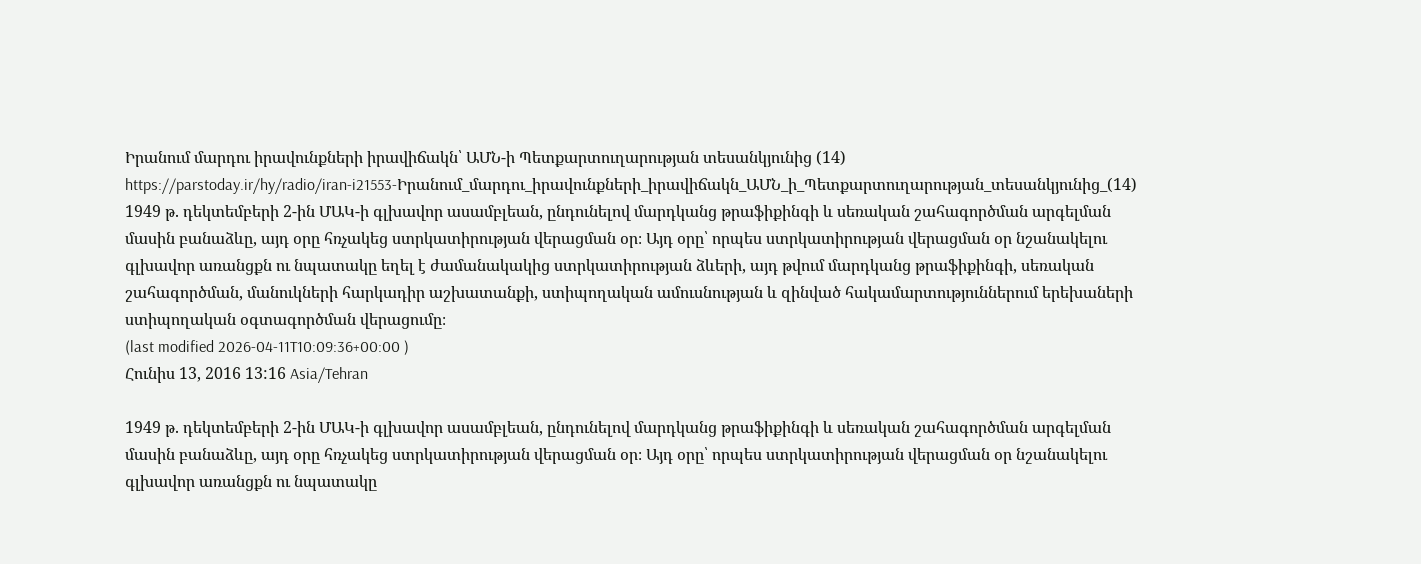Իրանում մարդու իրավունքների իրավիճակն՝ ԱՄՆ-ի Պետքարտուղարության տեսանկյունից (14)
https://parstoday.ir/hy/radio/iran-i21553-Իրանում_մարդու_իրավունքների_իրավիճակն_ԱՄՆ_ի_Պետքարտուղարության_տեսանկյունից_(14)
1949 թ. դեկտեմբերի 2-ին ՄԱԿ-ի գլխավոր ասամբլեան, ընդունելով մարդկանց թրաֆիքինգի և սեռական շահագործման արգելման մասին բանաձևը, այդ օրը հռչակեց ստրկատիրության վերացման օր։ Այդ օրը՝ որպես ստրկատիրության վերացման օր նշանակելու գլխավոր առանցքն ու նպատակը եղել է ժամանակակից ստրկատիրության ձևերի, այդ թվում մարդկանց թրաֆիքինգի, սեռական շահագործման, մանուկների հարկադիր աշխատանքի, ստիպողական ամուսնության և զինված հակամարտություններում երեխաների ստիպողական օգտագործման վերացումը։
(last modified 2026-04-11T10:09:36+00:00 )
Հունիս 13, 2016 13:16 Asia/Tehran

1949 թ. դեկտեմբերի 2-ին ՄԱԿ-ի գլխավոր ասամբլեան, ընդունելով մարդկանց թրաֆիքինգի և սեռական շահագործման արգելման մասին բանաձևը, այդ օրը հռչակեց ստրկատիրության վերացման օր։ Այդ օրը՝ որպես ստրկատիրության վերացման օր նշանակելու գլխավոր առանցքն ու նպատակը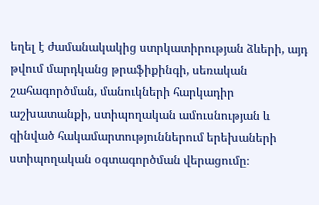եղել է ժամանակակից ստրկատիրության ձևերի, այդ թվում մարդկանց թրաֆիքինգի, սեռական շահագործման, մանուկների հարկադիր աշխատանքի, ստիպողական ամուսնության և զինված հակամարտություններում երեխաների ստիպողական օգտագործման վերացումը։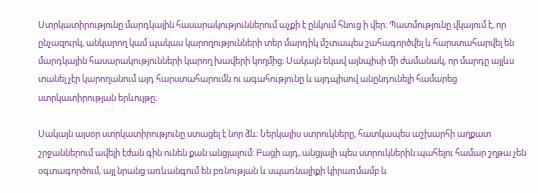Ստրկատիրությունը մարդկային հասարակություններում աչքի է ընկում հնուց ի վեր։ Պատմությունը վկայում է, որ ընչազուրկ, անկարող կամ պակաս կարողությունների տեր մարդիկ մշտապես շահագործվել և հարստահարվել են մարդկային հասարակությունների կարող խավերի կողմից։ Սակայն եկավ այնպիսի մի ժամանակ, որ մարդը այլևս տանել չէր կարողանում այդ հարստահարումն ու ագահությունը և այդպիսով անընդունելի համարեց ստրկատիրության երևույթը։

Սակայն այսօր ստրկատիրությունը ստացել է նոր ձև։ Ներկայիս ստրուկները, հատկապես աշխարհի աղքատ շրջաններում ավելի էժան գին ունեն քան անցյալում։ Բացի այդ, անցյալի պես ստրուկներին պահելու համար շղթա չեն օգտագործում, այլ նրանց առևանգում են բռնության և սպառնալիքի կիրառմամբ և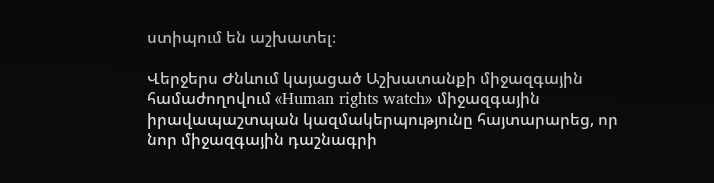ստիպում են աշխատել։

Վերջերս Ժնևում կայացած Աշխատանքի միջազգային համաժողովում «Human rights watch» միջազգային իրավապաշտպան կազմակերպությունը հայտարարեց, որ նոր միջազգային դաշնագրի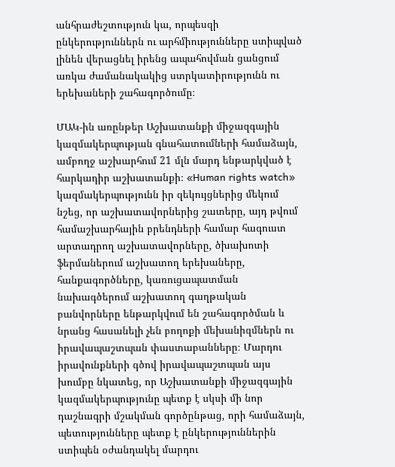անհրաժեշտություն կա, որպեսզի ընկերություններն ու արհմիությունները ստիպված լինեն վերացնել իրենց ապահովման ցանցում առկա ժամանակակից ստրկատիրությունն ու երեխաների շահագործումը։

ՄԱԿ-ին առընթեր Աշխատանքի միջազգային կազմակերպության գնահատումների համաձայն, ամբողջ աշխարհում 21 մլն մարդ ենթարկված է հարկադիր աշխատանքի։ «Human rights watch» կազմակերպությունն իր զեկույցներից մեկում նշեց, որ աշխատավորներից շատերը, այդ թվում համաշխարհային բրենդների համար հագուստ արտադրող աշխատավորները, ծխախոտի ֆերմաներում աշխատող երեխաները, հանքագործները, կառուցապատման նախագծերում աշխատող գաղթական բանվորները ենթարկվում են շահագործման և նրանց հասանելի չեն բողոքի մեխանիզմներն ու իրավապաշտպան փաստաբանները։ Մարդու իրավունքների գծով իրավապաշտպան այս խումբը նկատեց, որ Աշխատանքի միջազգային կազմակերպությունը պետք է սկսի մի նոր դաշնագրի մշակման գործընթաց, որի համաձայն, պետությունները պետք է ընկերություններին ստիպեն օժանդակել մարդու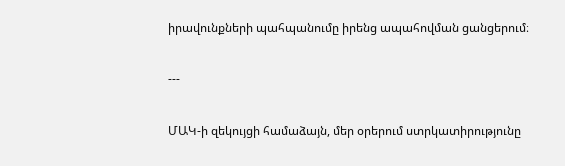իրավունքների պահպանումը իրենց ապահովման ցանցերում։

---

ՄԱԿ-ի զեկույցի համաձայն, մեր օրերում ստրկատիրությունը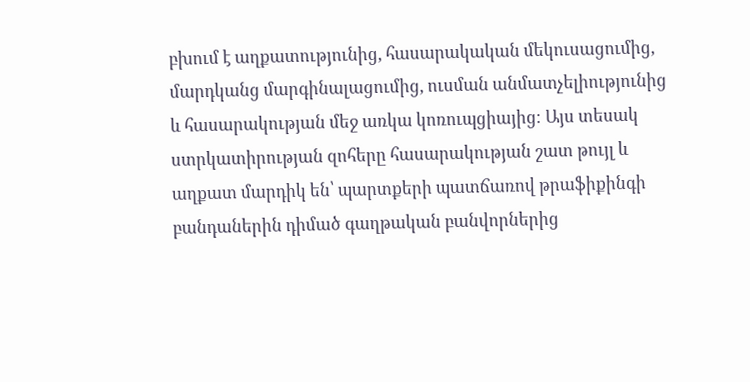բխում է աղքատությունից, հասարակական մեկուսացումից, մարդկանց մարգինալացումից, ուսման անմատչելիությունից և հասարակության մեջ առկա կոռուպցիայից։ Այս տեսակ ստրկատիրության զոհերը հասարակության շատ թույլ և աղքատ մարդիկ են՝ պարտքերի պատճառով թրաֆիքինգի բանդաներին դիմած գաղթական բանվորներից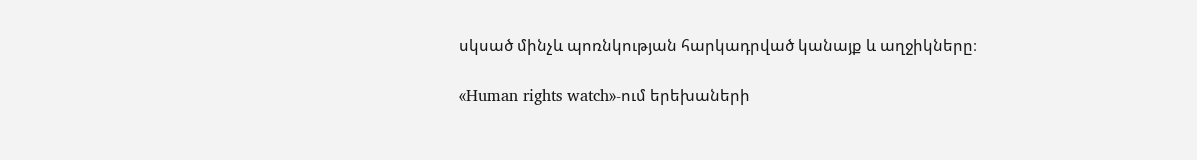սկսած մինչև պոռնկության հարկադրված կանայք և աղջիկները։

«Human rights watch»-ում երեխաների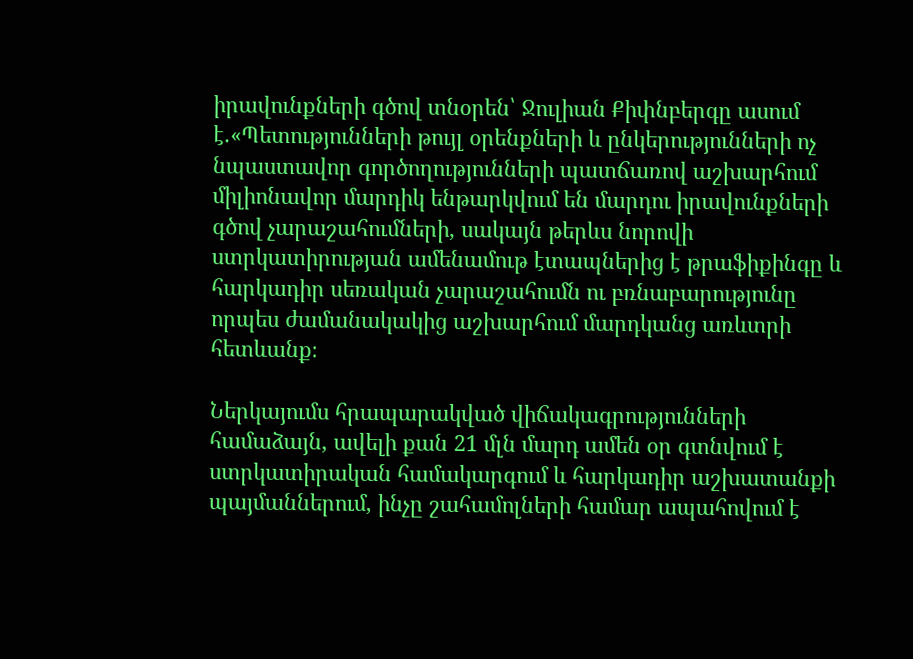իրավունքների գծով տնօրեն՝ Ջուլիան Քիփնբերգը ասում է.«Պետությունների թույլ օրենքների և ընկերությունների ոչ նպաստավոր գործողությունների պատճառով աշխարհում միլիոնավոր մարդիկ ենթարկվում են մարդու իրավունքների գծով չարաշահումների, սակայն թերևս նորովի ստրկատիրության ամենամութ էտապներից է թրաֆիքինգը և հարկադիր սեռական չարաշահումն ու բռնաբարությունը որպես ժամանակակից աշխարհում մարդկանց առևտրի հետևանք։

Ներկայումս հրապարակված վիճակագրությունների համաձայն, ավելի քան 21 մլն մարդ ամեն օր գտնվում է ստրկատիրական համակարգում և հարկադիր աշխատանքի պայմաններում, ինչը շահամոլների համար ապահովում է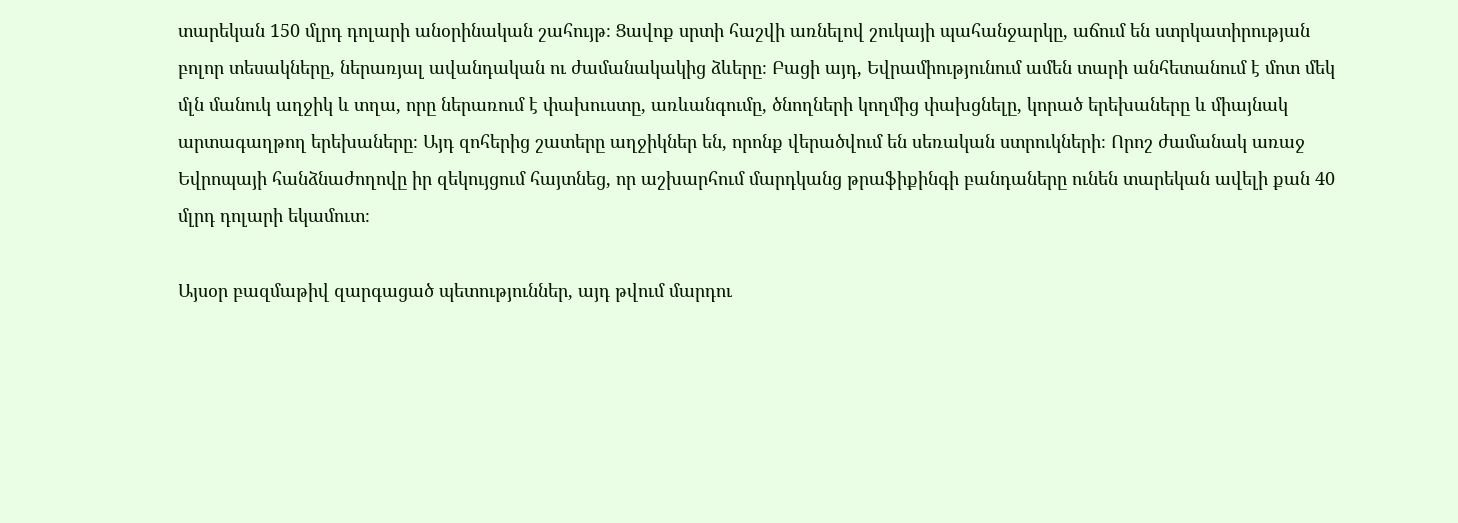տարեկան 150 մլրդ դոլարի անօրինական շահույթ։ Ցավոք սրտի հաշվի առնելով շուկայի պահանջարկը, աճում են ստրկատիրության բոլոր տեսակները, ներառյալ ավանդական ու ժամանակակից ձևերը։ Բացի այդ, Եվրամիությունում ամեն տարի անհետանում է մոտ մեկ մլն մանուկ աղջիկ և տղա, որը ներառում է փախուստը, առևանգումը, ծնողների կողմից փախցնելը, կորած երեխաները և միայնակ արտագաղթող երեխաները։ Այդ զոհերից շատերը աղջիկներ են, որոնք վերածվում են սեռական ստրուկների։ Որոշ ժամանակ առաջ Եվրոպայի հանձնաժողովը իր զեկույցում հայտնեց, որ աշխարհում մարդկանց թրաֆիքինգի բանդաները ունեն տարեկան ավելի քան 40 մլրդ դոլարի եկամուտ։

Այսօր բազմաթիվ զարգացած պետություններ, այդ թվում մարդու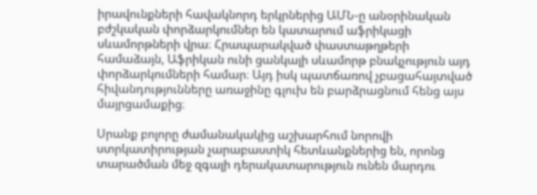իրավունքների հավակնորդ երկրներից ԱՄՆ-ը անօրինական բժշկական փորձարկումներ են կատարում աֆրիկացի սևամորթների վրա։ Հրապարակված փաստաթղթերի համաձայն, Աֆրիկան ունի ցանկալի սևամորթ բնակչություն այդ փորձարկումների համար։ Այդ իսկ պատճառով չբացահայտված հիվանդությունները առաջինը գլուխ են բարձրացնում հենց այս մայրցամաքից։

Սրանք բոլորը ժամանակակից աշխարհում նորովի ստրկատիրության չարաբաստիկ հետևանքներից են, որոնց տարածման մեջ զգալի դերակատարություն ունեն մարդու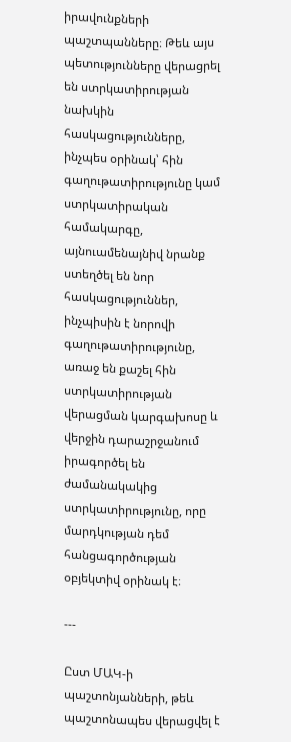իրավունքների պաշտպանները։ Թեև այս պետությունները վերացրել են ստրկատիրության նախկին հասկացությունները, ինչպես օրինակ՝ հին գաղութատիրությունը կամ ստրկատիրական համակարգը, այնուամենայնիվ նրանք ստեղծել են նոր հասկացություններ, ինչպիսին է նորովի գաղութատիրությունը, առաջ են քաշել հին ստրկատիրության վերացման կարգախոսը և վերջին դարաշրջանում իրագործել են ժամանակակից ստրկատիրությունը, որը մարդկության դեմ հանցագործության օբյեկտիվ օրինակ է։

---

Ըստ ՄԱԿ-ի պաշտոնյանների, թեև պաշտոնապես վերացվել է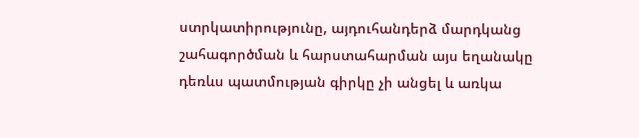ստրկատիրությունը, այդուհանդերձ մարդկանց շահագործման և հարստահարման այս եղանակը դեռևս պատմության գիրկը չի անցել և առկա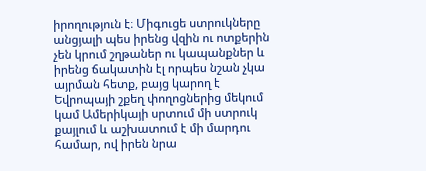իրողություն է։ Միգուցե ստրուկները անցյալի պես իրենց վզին ու ոտքերին չեն կրում շղթաներ ու կապանքներ և իրենց ճակատին էլ որպես նշան չկա այրման հետք, բայց կարող է Եվրոպայի շքեղ փողոցներից մեկում կամ Ամերիկայի սրտում մի ստրուկ քայլում և աշխատում է մի մարդու համար, ով իրեն նրա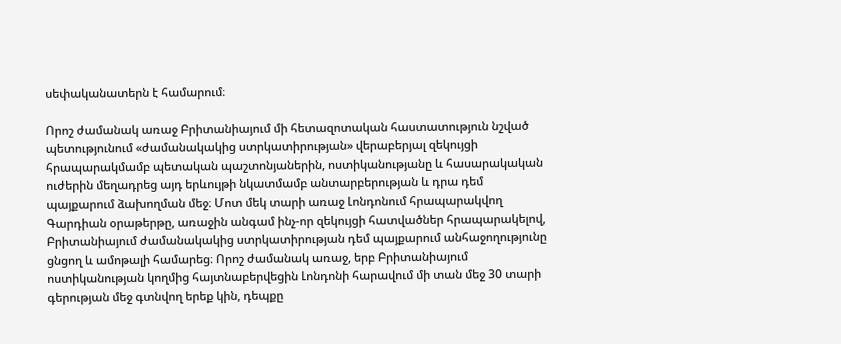սեփականատերն է համարում։

Որոշ ժամանակ առաջ Բրիտանիայում մի հետազոտական հաստատություն նշված պետությունում «ժամանակակից ստրկատիրության» վերաբերյալ զեկույցի հրապարակմամբ պետական պաշտոնյաներին, ոստիկանությանը և հասարակական ուժերին մեղադրեց այդ երևույթի նկատմամբ անտարբերության և դրա դեմ պայքարում ձախողման մեջ։ Մոտ մեկ տարի առաջ Լոնդոնում հրապարակվող Գարդիան օրաթերթը, առաջին անգամ ինչ-որ զեկույցի հատվածներ հրապարակելով, Բրիտանիայում ժամանակակից ստրկատիրության դեմ պայքարում անհաջողությունը ցնցող և ամոթալի համարեց։ Որոշ ժամանակ առաջ, երբ Բրիտանիայում ոստիկանության կողմից հայտնաբերվեցին Լոնդոնի հարավում մի տան մեջ 30 տարի գերության մեջ գտնվող երեք կին, դեպքը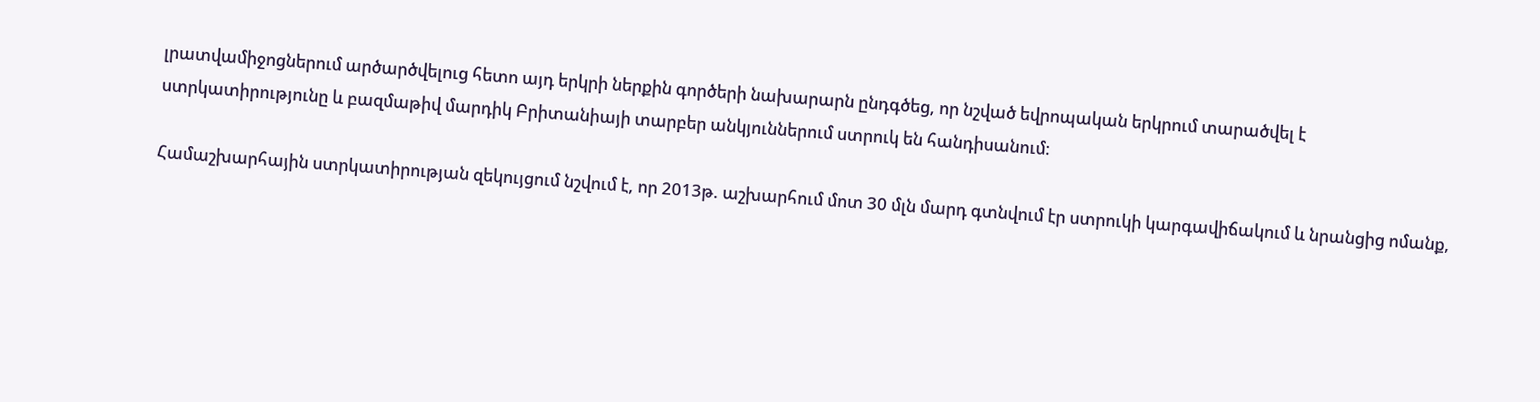լրատվամիջոցներում արծարծվելուց հետո այդ երկրի ներքին գործերի նախարարն ընդգծեց, որ նշված եվրոպական երկրում տարածվել է ստրկատիրությունը և բազմաթիվ մարդիկ Բրիտանիայի տարբեր անկյուններում ստրուկ են հանդիսանում։

Համաշխարհային ստրկատիրության զեկույցում նշվում է, որ 2013թ. աշխարհում մոտ 30 մլն մարդ գտնվում էր ստրուկի կարգավիճակում և նրանցից ոմանք,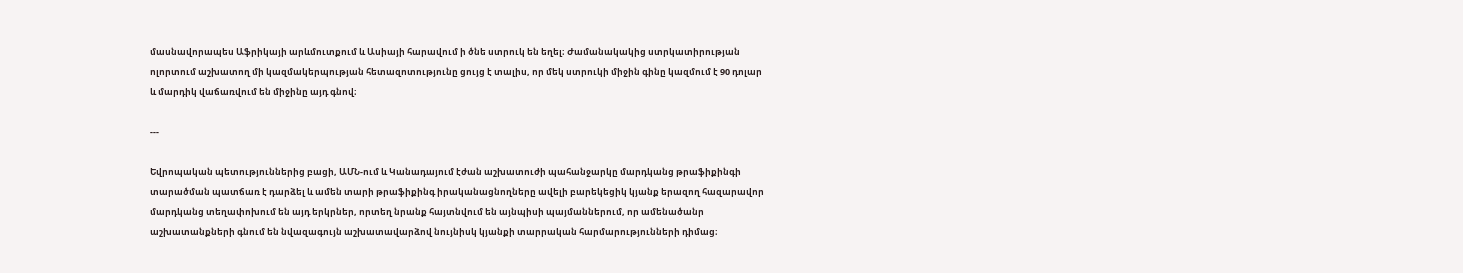մասնավորապես Աֆրիկայի արևմուտքում և Ասիայի հարավում ի ծնե ստրուկ են եղել։ Ժամանակակից ստրկատիրության ոլորտում աշխատող մի կազմակերպության հետազոտությունը ցույց է տալիս, որ մեկ ստրուկի միջին գինը կազմում է 90 դոլար և մարդիկ վաճառվում են միջինը այդ գնով։

---

Եվրոպական պետություններից բացի, ԱՄՆ-ում և Կանադայում էժան աշխատուժի պահանջարկը մարդկանց թրաֆիքինգի տարածման պատճառ է դարձել և ամեն տարի թրաֆիքինգ իրականացնողները ավելի բարեկեցիկ կյանք երազող հազարավոր մարդկանց տեղափոխում են այդ երկրներ, որտեղ նրանք հայտնվում են այնպիսի պայմաններում, որ ամենածանր աշխատանքների գնում են նվազագույն աշխատավարձով նույնիսկ կյանքի տարրական հարմարությունների դիմաց։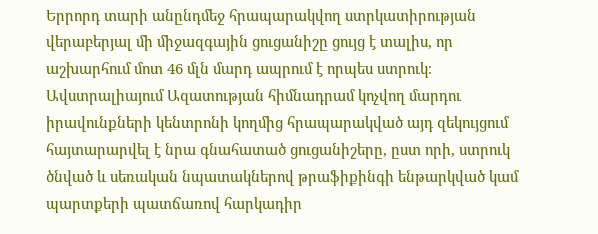Երրորդ տարի անընդմեջ հրապարակվող ստրկատիրության վերաբերյալ մի միջազգային ցուցանիշը ցույց է տալիս, որ աշխարհում մոտ 46 մլն մարդ ապրում է որպես ստրուկ։ Ավստրալիայում Ազատության հիմնադրամ կոչվող մարդու իրավունքների կենտրոնի կողմից հրապարակված այդ զեկույցում հայտարարվել է նրա գնահատած ցուցանիշերը, ըստ որի, ստրուկ ծնված և սեռական նպատակներով թրաֆիքինգի ենթարկված կամ պարտքերի պատճառով հարկադիր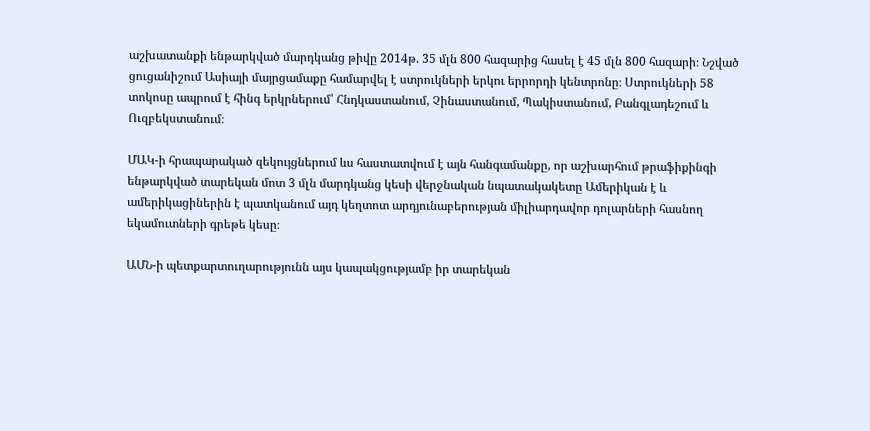աշխատանքի ենթարկված մարդկանց թիվը 2014թ. 35 մլն 800 հազարից հասել է 45 մլն 800 հազարի։ Նշված ցուցանիշում Ասիայի մայրցամաքը համարվել է ստրուկների երկու երրորդի կենտրոնը։ Ստրուկների 58 տոկոսը ապրում է հինգ երկրներում՝ Հնդկաստանում, Չինաստանում, Պակիստանում, Բանգլադեշում և Ուզբեկստանում։

ՄԱԿ-ի հրապարակած զեկույցներում ևս հաստատվում է այն հանգամանքը, որ աշխարհում թրաֆիքինգի ենթարկված տարեկան մոտ 3 մլն մարդկանց կեսի վերջնական նպատակակետը Ամերիկան է և ամերիկացիներին է պատկանում այդ կեղտոտ արդյունաբերության միլիարդավոր դոլարների հասնող եկամուտների գրեթե կեսը։

ԱՄՆ-ի պետքարտուղարությունն այս կապակցությամբ իր տարեկան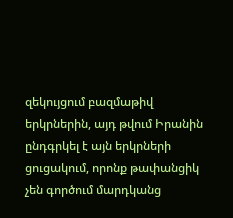զեկույցում բազմաթիվ երկրներին, այդ թվում Իրանին ընդգրկել է այն երկրների ցուցակում, որոնք թափանցիկ չեն գործում մարդկանց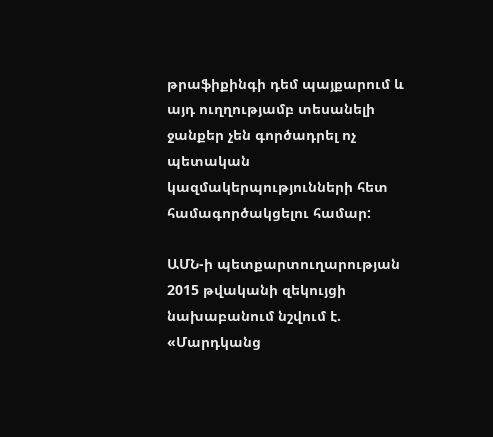թրաֆիքինգի դեմ պայքարում և այդ ուղղությամբ տեսանելի ջանքեր չեն գործադրել ոչ պետական կազմակերպությունների հետ համագործակցելու համար:

ԱՄՆ-ի պետքարտուղարության 2015 թվականի զեկույցի նախաբանում նշվում է. «Մարդկանց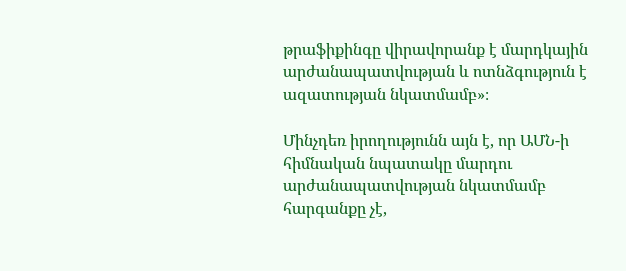թրաֆիքինգը վիրավորանք է մարդկային արժանապատվության և ոտնձգություն է ազատության նկատմամբ»։

Մինչդեռ իրողությունն այն է, որ ԱՄՆ-ի հիմնական նպատակը մարդու արժանապատվության նկատմամբ հարգանքը չէ,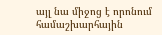այլ նա միջոց է որոնում համաշխարհային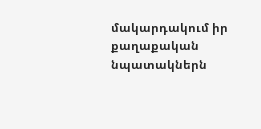մակարդակում իր քաղաքական նպատակներն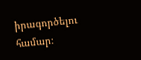իրագործելու համար։